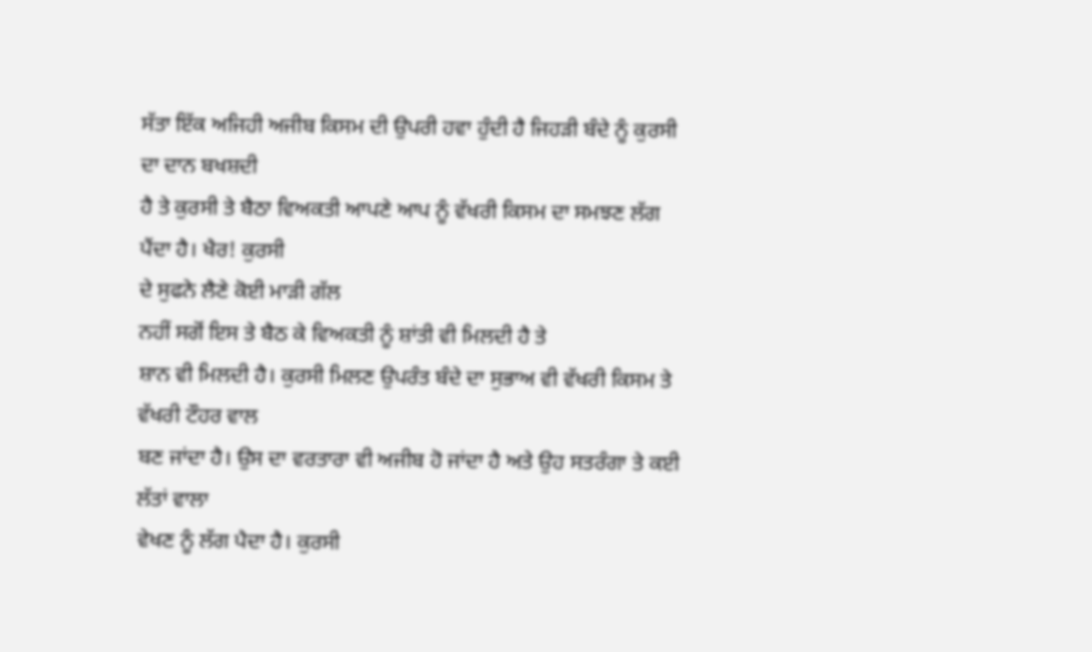ਸੱਤਾ ਇੱਕ ਅਜਿਹੀ ਅਜੀਬ ਕਿਸਮ ਦੀ ਉਪਰੀ ਹਵਾ ਹੁੰਦੀ ਹੈ ਜਿਹੜੀ ਬੰਦੇ ਨੂੰ ਕੁਰਸੀ ਦਾ ਦਾਨ ਬਖਸ਼ਦੀ
ਹੈ ਤੇ ਕੁਰਸੀ ਤੇ ਬੈਠਾ ਵਿਅਕਤੀ ਆਪਣੇ ਆਪ ਨੂੰ ਵੱਖਰੀ ਕਿਸਮ ਦਾ ਸਮਝਣ ਲੱਗ
ਪੈਂਦਾ ਹੈ। ਖੈਰ! ਕੁਰਸੀ
ਦੇ ਸੁਫਨੇ ਲੈਣੇ ਕੋਈ ਮਾੜੀ ਗੱਲ
ਨਹੀਂ ਸਗੋਂ ਇਸ ਤੇ ਬੈਠ ਕੇ ਵਿਅਕਤੀ ਨੂੰ ਸ਼ਾਂਤੀ ਵੀ ਮਿਲਦੀ ਹੈ ਤੇ
ਸ਼ਾਨ ਵੀ ਮਿਲਦੀ ਹੈ। ਕੁਰਸੀ ਮਿਲਣ ਉਪਰੰਤ ਬੰਦੇ ਦਾ ਸੁਭਾਅ ਵੀ ਵੱਖਰੀ ਕਿਸਮ ਤੇ ਵੱਖਰੀ ਟੌਹਰ ਵਾਲ
ਬਣ ਜਾਂਦਾ ਹੈ। ਉਸ ਦਾ ਵਰਤਾਰਾ ਵੀ ਅਜੀਬ ਹੋ ਜਾਂਦਾ ਹੈ ਅਤੇ ਉਹ ਸਤਰੰਗਾ ਤੇ ਕਈ ਲੱਤਾਂ ਵਾਲਾ
ਵੇਖਣ ਨੂੰ ਲੱਗ ਪੈਦਾ ਹੈ। ਕੁਰਸੀ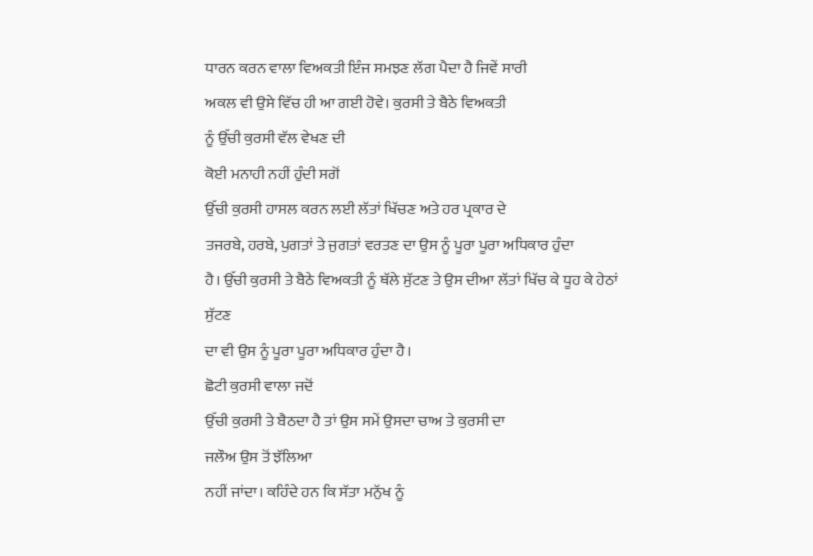ਧਾਰਨ ਕਰਨ ਵਾਲਾ ਵਿਅਕਤੀ ਇੰਜ ਸਮਝਣ ਲੱਗ ਪੈਦਾ ਹੈ ਜਿਵੇਂ ਸਾਰੀ
ਅਕਲ ਵੀ ਉਸੇ ਵਿੱਚ ਹੀ ਆ ਗਈ ਹੋਵੇ। ਕੁਰਸੀ ਤੇ ਬੈਠੇ ਵਿਅਕਤੀ
ਨੂੰ ਉੱਚੀ ਕੁਰਸੀ ਵੱਲ ਵੇਖਣ ਦੀ
ਕੋਈ ਮਨਾਹੀ ਨਹੀਂ ਹੁੰਦੀ ਸਗੋਂ
ਉੱਚੀ ਕੁਰਸੀ ਹਾਸਲ ਕਰਨ ਲਈ ਲੱਤਾਂ ਖਿੱਚਣ ਅਤੇ ਹਰ ਪ੍ਰਕਾਰ ਦੇ
ਤਜਰਬੇ, ਹਰਬੇ, ਪੁਗਤਾਂ ਤੇ ਜੁਗਤਾਂ ਵਰਤਣ ਦਾ ਉਸ ਨੂੰ ਪੂਰਾ ਪੂਰਾ ਅਧਿਕਾਰ ਹੁੰਦਾ
ਹੈ। ਉੱਚੀ ਕੁਰਸੀ ਤੇ ਬੈਠੇ ਵਿਅਕਤੀ ਨੂੰ ਥੱਲੇ ਸੁੱਟਣ ਤੇ ਉਸ ਦੀਆ ਲੱਤਾਂ ਖਿੱਚ ਕੇ ਧੂਹ ਕੇ ਹੇਠਾਂ ਸੁੱਟਣ
ਦਾ ਵੀ ਉਸ ਨੂੰ ਪੂਰਾ ਪੂਰਾ ਅਧਿਕਾਰ ਹੁੰਦਾ ਹੈ।
ਛੋਟੀ ਕੁਰਸੀ ਵਾਲਾ ਜਦੋਂ
ਉੱਚੀ ਕੁਰਸੀ ਤੇ ਬੈਠਦਾ ਹੈ ਤਾਂ ਉਸ ਸਮੇਂ ਉਸਦਾ ਚਾਅ ਤੇ ਕੁਰਸੀ ਦਾ
ਜਲੌਅ ਉਸ ਤੋਂ ਝੱਲਿਆ
ਨਹੀਂ ਜਾਂਦਾ। ਕਹਿੰਦੇ ਹਨ ਕਿ ਸੱਤਾ ਮਨੁੱਖ ਨੂੰ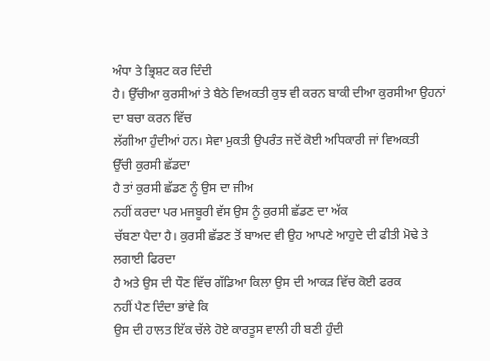ਅੰਧਾ ਤੇ ਭ੍ਰਿਸ਼ਟ ਕਰ ਦਿੰਦੀ
ਹੈ। ਉੱਚੀਆ ਕੁਰਸੀਆਂ ਤੇ ਬੈਠੇ ਵਿਅਕਤੀ ਕੁਝ ਵੀ ਕਰਨ ਬਾਕੀ ਦੀਆ ਕੁਰਸੀਆ ਉਹਨਾਂ ਦਾ ਬਚਾ ਕਰਨ ਵਿੱਚ
ਲੱਗੀਆ ਹੁੰਦੀਆਂ ਹਨ। ਸੇਵਾ ਮੁਕਤੀ ਉਪਰੰਤ ਜਦੋਂ ਕੋਈ ਅਧਿਕਾਰੀ ਜਾਂ ਵਿਅਕਤੀ
ਉੱਚੀ ਕੁਰਸੀ ਛੱਡਦਾ
ਹੈ ਤਾਂ ਕੁਰਸੀ ਛੱਡਣ ਨੂੰ ਉਸ ਦਾ ਜੀਅ
ਨਹੀਂ ਕਰਦਾ ਪਰ ਮਜਬੂਰੀ ਵੱਸ ਉਸ ਨੂੰ ਕੁਰਸੀ ਛੱਡਣ ਦਾ ਅੱਕ
ਚੱਬਣਾ ਪੈਦਾ ਹੈ। ਕੁਰਸੀ ਛੱਡਣ ਤੋਂ ਬਾਅਦ ਵੀ ਉਹ ਆਪਣੇ ਆਹੁਦੇ ਦੀ ਫੀਤੀ ਮੋਢੇ ਤੇ ਲਗਾਈ ਫਿਰਦਾ
ਹੈ ਅਤੇ ਉਸ ਦੀ ਧੌਣ ਵਿੱਚ ਗੱਡਿਆ ਕਿਲਾ ਉਸ ਦੀ ਆਕੜ ਵਿੱਚ ਕੋਈ ਫਰਕ
ਨਹੀਂ ਪੈਣ ਦਿੰਦਾ ਭਾਂਵੇ ਕਿ
ਉਸ ਦੀ ਹਾਲਤ ਇੱਕ ਚੱਲੇ ਹੋਏ ਕਾਰਤੂਸ ਵਾਲੀ ਹੀ ਬਣੀ ਹੁੰਦੀ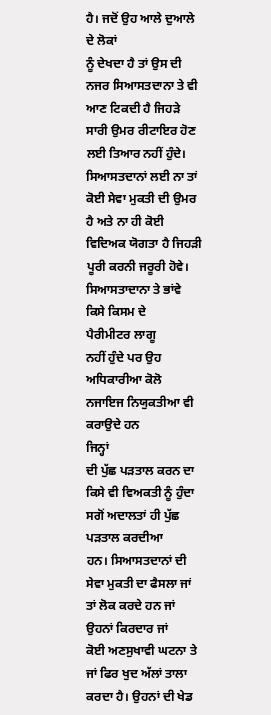ਹੈ। ਜਦੋਂ ਉਹ ਆਲੇ ਦੁਆਲੇ ਦੇ ਲੋਕਾਂ
ਨੂੰ ਦੇਖਦਾ ਹੈ ਤਾਂ ਉਸ ਦੀ ਨਜਰ ਸਿਆਸਤਦਾਨਾ ਤੇ ਵੀ ਆਣ ਟਿਕਦੀ ਹੈ ਜਿਹੜੇ ਸਾਰੀ ਉਮਰ ਰੀਟਾਇਰ ਹੋਣ
ਲਈ ਤਿਆਰ ਨਹੀਂ ਹੁੰਦੇ। ਸਿਆਸਤਦਾਨਾਂ ਲਈ ਨਾ ਤਾਂ ਕੋਈ ਸੇਵਾ ਮੁਕਤੀ ਦੀ ਉਮਰ ਹੈ ਅਤੇ ਨਾ ਹੀ ਕੋਈ
ਵਿਦਿਅਕ ਯੋਗਤਾ ਹੈ ਜਿਹੜੀ ਪੂਰੀ ਕਰਨੀ ਜਰੂਰੀ ਹੋਵੇ। ਸਿਆਸਤਾਦਾਨਾ ਤੇ ਭਾਂਵੇ ਕਿਸੇ ਕਿਸਮ ਦੇ
ਪੈਰੀਮੀਟਰ ਲਾਗੂ
ਨਹੀਂ ਹੁੰਦੇ ਪਰ ਉਹ ਅਧਿਕਾਰੀਆ ਕੋਲੋ ਨਜਾਇਜ ਨਿਯੁਕਤੀਆ ਵੀ ਕਰਾਉਦੇ ਹਨ
ਜਿਨ੍ਹਾਂ
ਦੀ ਪੁੱਛ ਪੜਤਾਲ ਕਰਨ ਦਾ ਕਿਸੇ ਵੀ ਵਿਅਕਤੀ ਨੂੰ ਹੁੰਦਾ ਸਗੋਂ ਅਦਾਲਤਾਂ ਹੀ ਪੁੱਛ ਪੜਤਾਲ ਕਰਦੀਆ
ਹਨ। ਸਿਆਸਤਦਾਨਾਂ ਦੀ ਸੇਵਾ ਮੁਕਤੀ ਦਾ ਫੈਸਲਾ ਜਾਂ ਤਾਂ ਲੋਕ ਕਰਦੇ ਹਨ ਜਾਂ ਉਹਨਾਂ ਕਿਰਦਾਰ ਜਾਂ
ਕੋਈ ਅਣਸੁਖਾਵੀ ਘਟਨਾ ਤੇ ਜਾਂ ਫਿਰ ਖੁਦ ਅੱਲਾਂ ਤਾਲਾ ਕਰਦਾ ਹੈ। ਉਹਨਾਂ ਦੀ ਖੇਡ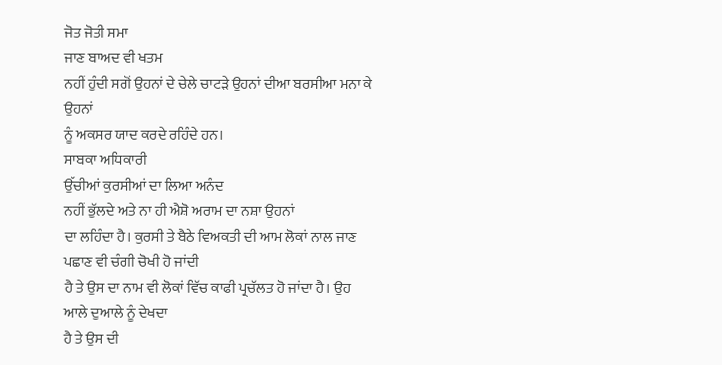ਜੋਤ ਜੋਤੀ ਸਮਾ
ਜਾਣ ਬਾਅਦ ਵੀ ਖਤਮ
ਨਹੀਂ ਹੁੰਦੀ ਸਗੋਂ ਉਹਨਾਂ ਦੇ ਚੇਲੇ ਚਾਟੜੇ ਉਹਨਾਂ ਦੀਆ ਬਰਸੀਆ ਮਨਾ ਕੇ ਉਹਨਾਂ
ਨੂੰ ਅਕਸਰ ਯਾਦ ਕਰਦੇ ਰਹਿੰਦੇ ਹਨ।
ਸਾਬਕਾ ਅਧਿਕਾਰੀ
ਉੱਚੀਆਂ ਕੁਰਸੀਆਂ ਦਾ ਲਿਆ ਅਨੰਦ
ਨਹੀਂ ਭੁੱਲਦੇ ਅਤੇ ਨਾ ਹੀ ਐਸ਼ੋ ਅਰਾਮ ਦਾ ਨਸ਼ਾ ਉਹਨਾਂ
ਦਾ ਲਹਿੰਦਾ ਹੈ। ਕੁਰਸੀ ਤੇ ਬੈਠੇ ਵਿਅਕਤੀ ਦੀ ਆਮ ਲੋਕਾਂ ਨਾਲ ਜਾਣ ਪਛਾਣ ਵੀ ਚੰਗੀ ਚੋਖੀ ਹੋ ਜਾਂਦੀ
ਹੈ ਤੇ ਉਸ ਦਾ ਨਾਮ ਵੀ ਲੋਕਾਂ ਵਿੱਚ ਕਾਫੀ ਪ੍ਰਚੱਲਤ ਹੋ ਜਾਂਦਾ ਹੈ। ਉਹ ਆਲੇ ਦੁਆਲੇ ਨੂੰ ਦੇਖਦਾ
ਹੈ ਤੇ ਉਸ ਦੀ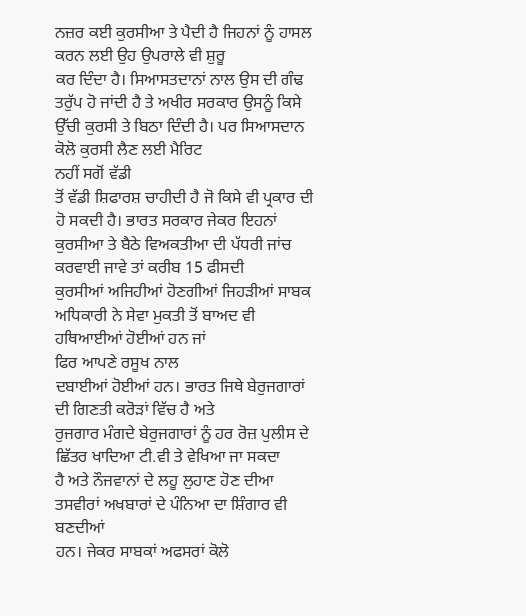ਨਜ਼ਰ ਕਈ ਕੁਰਸੀਆ ਤੇ ਪੈਦੀ ਹੈ ਜਿਹਨਾਂ ਨੂੰ ਹਾਸਲ ਕਰਨ ਲਈ ਉਹ ਉਪਰਾਲੇ ਵੀ ਸ਼ੁਰੂ
ਕਰ ਦਿੰਦਾ ਹੈ। ਸਿਆਸਤਦਾਨਾਂ ਨਾਲ ਉਸ ਦੀ ਗੰਢ ਤਰੁੱਪ ਹੋ ਜਾਂਦੀ ਹੈ ਤੇ ਅਖੀਰ ਸਰਕਾਰ ਉਸਨੂੰ ਕਿਸੇ
ਉੱਚੀ ਕੁਰਸੀ ਤੇ ਬਿਠਾ ਦਿੰਦੀ ਹੈ। ਪਰ ਸਿਆਸਦਾਨ ਕੋਲੋ ਕੁਰਸੀ ਲੈਣ ਲਈ ਮੈਰਿਟ
ਨਹੀਂ ਸਗੋਂ ਵੱਡੀ
ਤੋਂ ਵੱਡੀ ਸ਼ਿਫਾਰਸ਼ ਚਾਹੀਦੀ ਹੈ ਜੋ ਕਿਸੇ ਵੀ ਪ੍ਰਕਾਰ ਦੀ ਹੋ ਸਕਦੀ ਹੈ। ਭਾਰਤ ਸਰਕਾਰ ਜੇਕਰ ਇਹਨਾਂ
ਕੁਰਸੀਆ ਤੇ ਬੈਠੇ ਵਿਅਕਤੀਆ ਦੀ ਪੱਧਰੀ ਜਾਂਚ ਕਰਵਾਈ ਜਾਵੇ ਤਾਂ ਕਰੀਬ 15 ਫੀਸਦੀ
ਕੁਰਸੀਆਂ ਅਜਿਹੀਆਂ ਹੋਣਗੀਆਂ ਜਿਹੜੀਆਂ ਸਾਬਕ ਅਧਿਕਾਰੀ ਨੇ ਸੇਵਾ ਮੁਕਤੀ ਤੋਂ ਬਾਅਦ ਵੀ
ਹਥਿਆਈਆਂ ਹੋਈਆਂ ਹਨ ਜਾਂ
ਫਿਰ ਆਪਣੇ ਰਸੂਖ ਨਾਲ
ਦਬਾਈਆਂ ਹੋਈਆਂ ਹਨ। ਭਾਰਤ ਜਿਥੇ ਬੇਰੁਜਗਾਰਾਂ ਦੀ ਗਿਣਤੀ ਕਰੋੜਾਂ ਵਿੱਚ ਹੈ ਅਤੇ
ਰੁਜਗਾਰ ਮੰਗਦੇ ਬੇਰੁਜਗਾਰਾਂ ਨੂੰ ਹਰ ਰੋਜ਼ ਪੁਲੀਸ ਦੇ ਛਿੱਤਰ ਖਾਦਿਆ ਟੀ.ਵੀ ਤੇ ਵੇਖਿਆ ਜਾ ਸਕਦਾ
ਹੈ ਅਤੇ ਨੌਜਵਾਨਾਂ ਦੇ ਲਹੂ ਲੁਹਾਣ ਹੋਣ ਦੀਆ ਤਸਵੀਰਾਂ ਅਖਬਾਰਾਂ ਦੇ ਪੰਨਿਆ ਦਾ ਸ਼ਿੰਗਾਰ ਵੀ
ਬਣਦੀਆਂ
ਹਨ। ਜੇਕਰ ਸਾਬਕਾਂ ਅਫਸਰਾਂ ਕੋਲੋ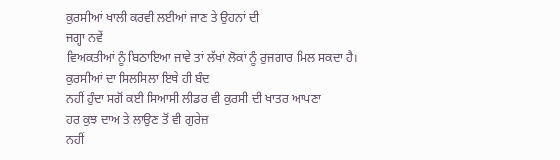ਕੁਰਸੀਆਂ ਖਾਲੀ ਕਰਵੀ ਲਈਆਂ ਜਾਣ ਤੇ ਉਹਨਾਂ ਦੀ
ਜਗ੍ਹਾ ਨਵੇਂ
ਵਿਅਕਤੀਆਂ ਨੂੰ ਬਿਠਾਇਆ ਜਾਵੇ ਤਾਂ ਲੱਖਾਂ ਲੋਕਾਂ ਨੂੰ ਰੁਜਗਾਰ ਮਿਲ ਸਕਦਾ ਹੈ।
ਕੁਰਸੀਆਂ ਦਾ ਸਿਲਸਿਲਾ ਇਥੇ ਹੀ ਬੰਦ
ਨਹੀਂ ਹੁੰਦਾ ਸਗੋਂ ਕਈ ਸਿਆਸੀ ਲੀਡਰ ਵੀ ਕੁਰਸੀ ਦੀ ਖਾਤਰ ਆਪਣਾ
ਹਰ ਕੁਝ ਦਾਅ ਤੇ ਲਾਉਣ ਤੋਂ ਵੀ ਗੁਰੇਜ਼
ਨਹੀਂ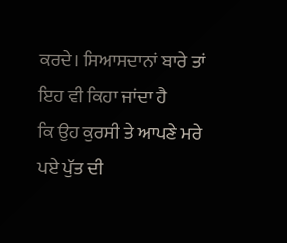ਕਰਦੇ। ਸਿਆਸਦਾਨਾਂ ਬਾਰੇ ਤਾਂ ਇਹ ਵੀ ਕਿਹਾ ਜਾਂਦਾ ਹੈ
ਕਿ ਉਹ ਕੁਰਸੀ ਤੇ ਆਪਣੇ ਮਰੇ ਪਏ ਪੁੱਤ ਦੀ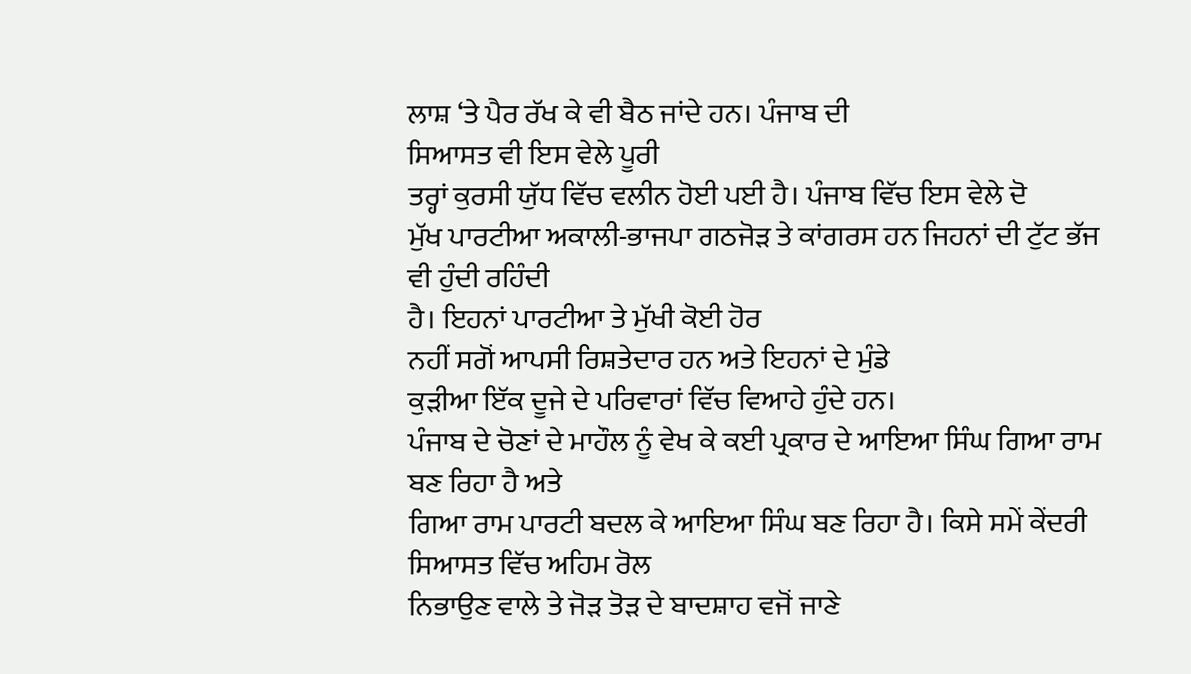ਲਾਸ਼ ‘ਤੇ ਪੈਰ ਰੱਖ ਕੇ ਵੀ ਬੈਠ ਜਾਂਦੇ ਹਨ। ਪੰਜਾਬ ਦੀ
ਸਿਆਸਤ ਵੀ ਇਸ ਵੇਲੇ ਪੂਰੀ
ਤਰ੍ਹਾਂ ਕੁਰਸੀ ਯੁੱਧ ਵਿੱਚ ਵਲੀਨ ਹੋਈ ਪਈ ਹੈ। ਪੰਜਾਬ ਵਿੱਚ ਇਸ ਵੇਲੇ ਦੋ
ਮੁੱਖ ਪਾਰਟੀਆ ਅਕਾਲੀ-ਭਾਜਪਾ ਗਠਜੋੜ ਤੇ ਕਾਂਗਰਸ ਹਨ ਜਿਹਨਾਂ ਦੀ ਟੁੱਟ ਭੱਜ ਵੀ ਹੁੰਦੀ ਰਹਿੰਦੀ
ਹੈ। ਇਹਨਾਂ ਪਾਰਟੀਆ ਤੇ ਮੁੱਖੀ ਕੋਈ ਹੋਰ
ਨਹੀਂ ਸਗੋਂ ਆਪਸੀ ਰਿਸ਼ਤੇਦਾਰ ਹਨ ਅਤੇ ਇਹਨਾਂ ਦੇ ਮੁੰਡੇ
ਕੁੜੀਆ ਇੱਕ ਦੂਜੇ ਦੇ ਪਰਿਵਾਰਾਂ ਵਿੱਚ ਵਿਆਹੇ ਹੁੰਦੇ ਹਨ।
ਪੰਜਾਬ ਦੇ ਚੋਣਾਂ ਦੇ ਮਾਹੌਲ ਨੂੰ ਵੇਖ ਕੇ ਕਈ ਪ੍ਰਕਾਰ ਦੇ ਆਇਆ ਸਿੰਘ ਗਿਆ ਰਾਮ ਬਣ ਰਿਹਾ ਹੈ ਅਤੇ
ਗਿਆ ਰਾਮ ਪਾਰਟੀ ਬਦਲ ਕੇ ਆਇਆ ਸਿੰਘ ਬਣ ਰਿਹਾ ਹੈ। ਕਿਸੇ ਸਮੇਂ ਕੇਂਦਰੀ ਸਿਆਸਤ ਵਿੱਚ ਅਹਿਮ ਰੋਲ
ਨਿਭਾਉਣ ਵਾਲੇ ਤੇ ਜੋੜ ਤੋੜ ਦੇ ਬਾਦਸ਼ਾਹ ਵਜੋਂ ਜਾਣੇ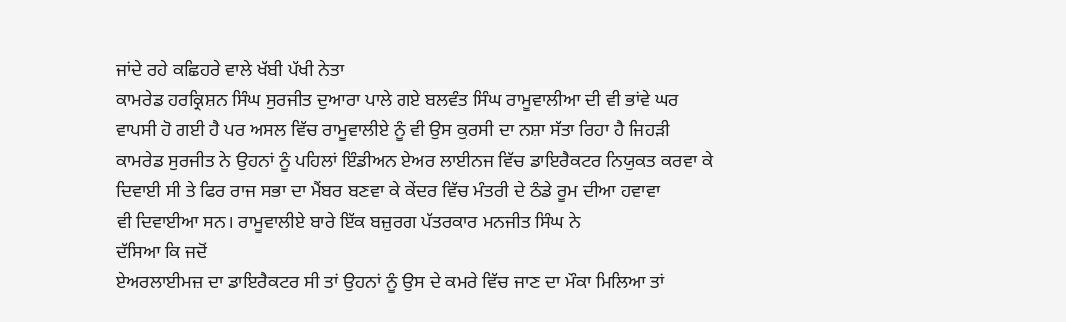ਜਾਂਦੇ ਰਹੇ ਕਛਿਹਰੇ ਵਾਲੇ ਖੱਬੀ ਪੱਖੀ ਨੇਤਾ
ਕਾਮਰੇਡ ਹਰਕ੍ਰਿਸ਼ਨ ਸਿੰਘ ਸੁਰਜੀਤ ਦੁਆਰਾ ਪਾਲੇ ਗਏ ਬਲਵੰਤ ਸਿੰਘ ਰਾਮੂਵਾਲੀਆ ਦੀ ਵੀ ਭਾਂਵੇ ਘਰ
ਵਾਪਸੀ ਹੋ ਗਈ ਹੈ ਪਰ ਅਸਲ ਵਿੱਚ ਰਾਮੂਵਾਲੀਏ ਨੂੰ ਵੀ ਉਸ ਕੁਰਸੀ ਦਾ ਨਸ਼ਾ ਸੱਤਾ ਰਿਹਾ ਹੈ ਜਿਹੜੀ
ਕਾਮਰੇਡ ਸੁਰਜੀਤ ਨੇ ਉਹਨਾਂ ਨੂੰ ਪਹਿਲਾਂ ਇੰਡੀਅਨ ਏਅਰ ਲਾਈਨਜ ਵਿੱਚ ਡਾਇਰੈਕਟਰ ਨਿਯੁਕਤ ਕਰਵਾ ਕੇ
ਦਿਵਾਈ ਸੀ ਤੇ ਫਿਰ ਰਾਜ ਸਭਾ ਦਾ ਮੈਂਬਰ ਬਣਵਾ ਕੇ ਕੇਂਦਰ ਵਿੱਚ ਮੰਤਰੀ ਦੇ ਠੰਡੇ ਰੂਮ ਦੀਆ ਹਵਾਵਾ
ਵੀ ਦਿਵਾਈਆ ਸਨ। ਰਾਮੂਵਾਲੀਏ ਬਾਰੇ ਇੱਕ ਬਜ਼ੁਰਗ ਪੱਤਰਕਾਰ ਮਨਜੀਤ ਸਿੰਘ ਨੇ
ਦੱਸਿਆ ਕਿ ਜਦੋਂ
ਏਅਰਲਾਈਮਜ਼ ਦਾ ਡਾਇਰੈਕਟਰ ਸੀ ਤਾਂ ਉਹਨਾਂ ਨੂੰ ਉਸ ਦੇ ਕਮਰੇ ਵਿੱਚ ਜਾਣ ਦਾ ਮੌਕਾ ਮਿਲਿਆ ਤਾਂ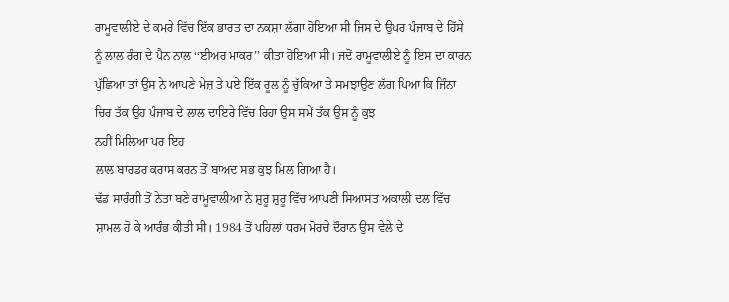ਰਾਮੂਵਾਲੀਏ ਦੇ ਕਮਰੇ ਵਿੱਚ ਇੱਕ ਭਾਰਤ ਦਾ ਨਕਸ਼ਾ ਲੱਗਾ ਹੋਇਆ ਸੀ ਜਿਸ ਦੇ ਉਪਰ ਪੰਜਾਬ ਦੇ ਹਿੱਸੇ
ਨੂੰ ਲਾਲ ਰੰਗ ਦੇ ਪੈਨ ਨਾਲ ‘‘ਈਅਰ ਮਾਕਰ’’ ਕੀਤਾ ਹੋਇਆ ਸੀ। ਜਦੋਂ ਰਾਮੂਵਾਲੀਏ ਨੂੰ ਇਸ ਦਾ ਕਾਰਨ
ਪੁੱਛਿਆ ਤਾਂ ਉਸ ਨੇ ਆਪਣੇ ਮੇਜ਼ ਤੇ ਪਏ ਇੱਕ ਰੂਲ ਨੂੰ ਚੁੱਕਿਆ ਤੇ ਸਮਝਾਉਣ ਲੱਗ ਪਿਆ ਕਿ ਜਿੰਨਾ
ਚਿਰ ਤੱਕ ਉਹ ਪੰਜਾਬ ਦੇ ਲਾਲ ਦਾਇਰੇ ਵਿੱਚ ਰਿਹਾ ਉਸ ਸਮੇਂ ਤੱਕ ਉਸ ਨੂੰ ਕੁਝ
ਨਹੀਂ ਮਿਲਿਆ ਪਰ ਇਹ
ਲਾਲ ਬਾਰਡਰ ਕਰਾਸ ਕਰਨ ਤੋਂ ਬਾਅਦ ਸਭ ਕੁਝ ਮਿਲ ਗਿਆ ਹੈ।
ਢੱਡ ਸਾਰੰਗੀ ਤੋਂ ਨੇਤਾ ਬਣੇ ਰਾਮੂਵਾਲੀਆ ਨੇ ਸ਼ੁਰੂ ਸ਼ੁਰੂ ਵਿੱਚ ਆਪਣੀ ਸਿਆਸਤ ਅਕਾਲੀ ਦਲ ਵਿੱਚ
ਸ਼ਾਮਲ ਹੋ ਕੇ ਆਰੰਭ ਕੀਤੀ ਸੀ। 1984 ਤੋਂ ਪਹਿਲਾਂ ਧਰਮ ਮੋਰਚੇ ਦੌਰਾਨ ਉਸ ਵੇਲੇ ਦੇ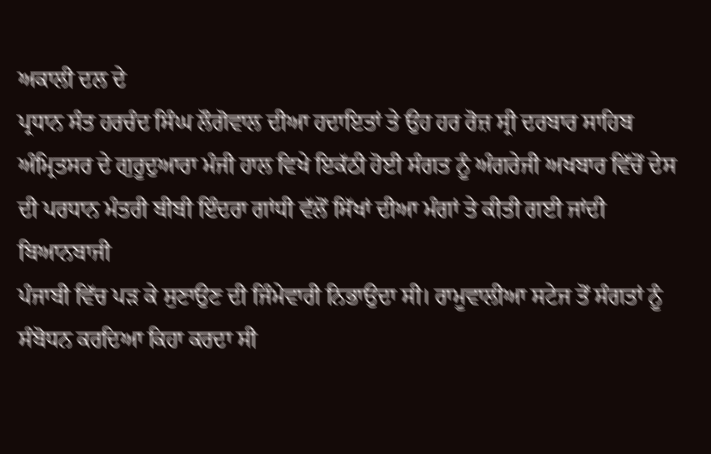ਅਕਾਲੀ ਦਲ ਦੇ
ਪ੍ਰਧਾਨ ਸੰਤ ਹਰਚੰਦ ਸਿੰਘ ਲੌਗੋਵਾਲ ਦੀਆ ਹਦਾਇਤਾਂ ਤੇ ਉਹ ਹਰ ਰੋਜ਼ ਸ੍ਰੀ ਦਰਬਾਰ ਸਾਹਿਬ
ਅੰਮ੍ਰਿਤਸਰ ਦੇ ਗੁਰੂਦੁਆਰਾ ਮੰਜੀ ਹਾਲ ਵਿਖੇ ਇਕੱਠੀ ਹੋਈ ਸੰਗਤ ਨੂੰ ਅੰਗਰੇਜੀ ਅਖਬਾਰ ਵਿੱਚੋਂ ਦੇਸ
ਦੀ ਪਰਧਾਨ ਮੰਤਰੀ ਬੀਬੀ ਇੰਦਰਾ ਗਾਂਧੀ ਵੱਲੋਂ ਸਿੱਖਾਂ ਦੀਆ ਮੰਗਾਂ ਤੇ ਕੀਤੀ ਗਈ ਜਾਂਦੀ ਬਿਆਨਬਾਜੀ
ਪੰਜਾਬੀ ਵਿੱਚ ਪੜ ਕੇ ਸੁਣਾਉਣ ਦੀ ਜਿੰਮੇਵਾਰੀ ਨਿਭਾਉਦਾ ਸੀ। ਰਾਮੂਵਾਲੀਆ ਸਟੇਜ ਤੋਂ ਸੰਗਤਾਂ ਨੂੰ
ਸੰਬੋਧਨ ਕਰਦਿਆ ਕਿਹਾ ਕਰਦਾ ਸੀ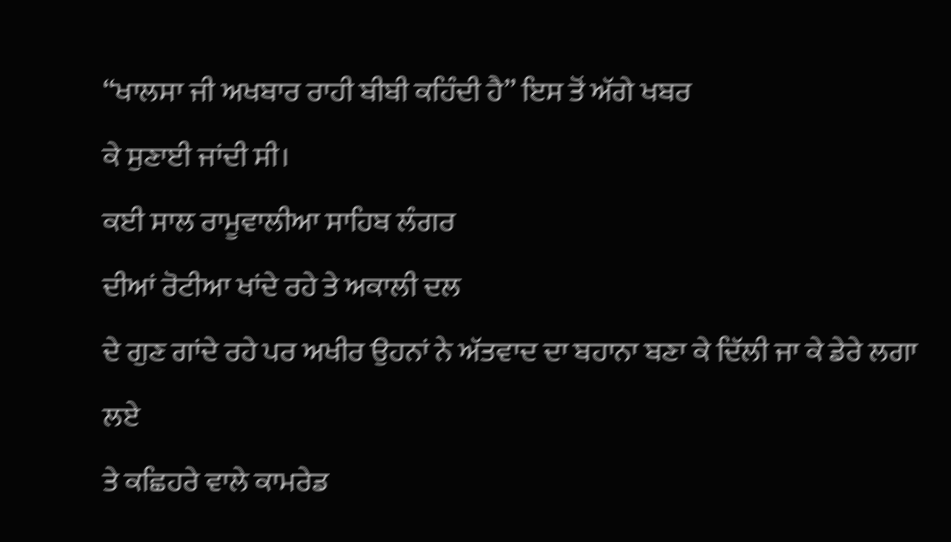‘‘ਖਾਲਸਾ ਜੀ ਅਖਬਾਰ ਰਾਹੀ ਬੀਬੀ ਕਹਿੰਦੀ ਹੈ’’ ਇਸ ਤੋਂ ਅੱਗੇ ਖਬਰ
ਕੇ ਸੁਣਾਈ ਜਾਂਦੀ ਸੀ।
ਕਈ ਸਾਲ ਰਾਮੂਵਾਲੀਆ ਸਾਹਿਬ ਲੰਗਰ
ਦੀਆਂ ਰੋਟੀਆ ਖਾਂਦੇ ਰਹੇ ਤੇ ਅਕਾਲੀ ਦਲ
ਦੇ ਗੁਣ ਗਾਂਦੇ ਰਹੇ ਪਰ ਅਖੀਰ ਉਹਨਾਂ ਨੇ ਅੱਤਵਾਦ ਦਾ ਬਹਾਨਾ ਬਣਾ ਕੇ ਦਿੱਲੀ ਜਾ ਕੇ ਡੇਰੇ ਲਗਾ ਲਏ
ਤੇ ਕਛਿਹਰੇ ਵਾਲੇ ਕਾਮਰੇਡ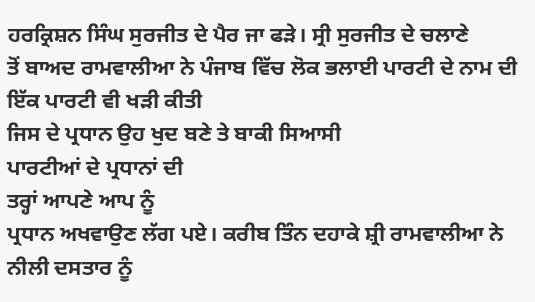ਹਰਕ੍ਰਿਸ਼ਨ ਸਿੰਘ ਸੁਰਜੀਤ ਦੇ ਪੈਰ ਜਾ ਫੜੇ। ਸ੍ਰੀ ਸੁਰਜੀਤ ਦੇ ਚਲਾਣੇ
ਤੋਂ ਬਾਅਦ ਰਾਮਵਾਲੀਆ ਨੇ ਪੰਜਾਬ ਵਿੱਚ ਲੋਕ ਭਲਾਈ ਪਾਰਟੀ ਦੇ ਨਾਮ ਦੀ ਇੱਕ ਪਾਰਟੀ ਵੀ ਖੜੀ ਕੀਤੀ
ਜਿਸ ਦੇ ਪ੍ਰਧਾਨ ਉਹ ਖੁਦ ਬਣੇ ਤੇ ਬਾਕੀ ਸਿਆਸੀ
ਪਾਰਟੀਆਂ ਦੇ ਪ੍ਰਧਾਨਾਂ ਦੀ
ਤਰ੍ਹਾਂ ਆਪਣੇ ਆਪ ਨੂੰ
ਪ੍ਰਧਾਨ ਅਖਵਾਉਣ ਲੱਗ ਪਏ। ਕਰੀਬ ਤਿੰਨ ਦਹਾਕੇ ਸ਼੍ਰੀ ਰਾਮਵਾਲੀਆ ਨੇ ਨੀਲੀ ਦਸਤਾਰ ਨੂੰ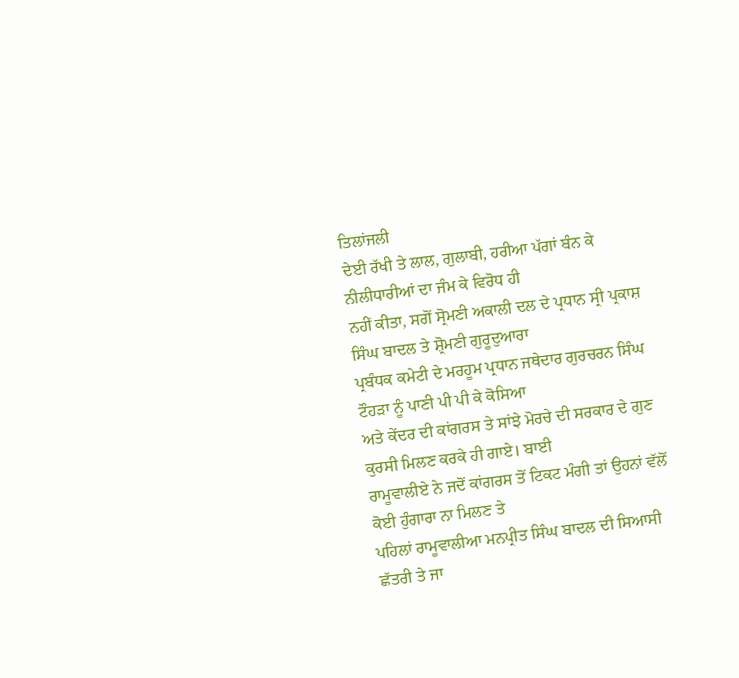ਤਿਲਾਂਜਲੀ
ਦੇਈ ਰੱਖੀ ਤੇ ਲਾਲ, ਗੁਲਾਬੀ, ਹਰੀਆ ਪੱਗਾਂ ਬੰਨ ਕੇ
ਨੀਲੀਧਾਰੀਆਂ ਦਾ ਜੰਮ ਕੇ ਵਿਰੋਧ ਹੀ
ਨਹੀਂ ਕੀਤਾ, ਸਗੋਂ ਸ੍ਰੋਮਣੀ ਅਕਾਲੀ ਦਲ ਦੇ ਪ੍ਰਧਾਨ ਸ੍ਰੀ ਪ੍ਰਕਾਸ਼ ਸਿੰਘ ਬਾਦਲ ਤੇ ਸ਼੍ਰੋਮਣੀ ਗੁਰੂਦੁਆਰਾ
ਪ੍ਰਬੰਧਕ ਕਮੇਟੀ ਦੇ ਮਰਹੂਮ ਪ੍ਰਧਾਨ ਜਥੇਦਾਰ ਗੁਰਚਰਨ ਸਿੰਘ ਟੌਹੜਾ ਨੂੰ ਪਾਣੀ ਪੀ ਪੀ ਕੇ ਕੋਸਿਆ
ਅਤੇ ਕੇਂਦਰ ਦੀ ਕਾਂਗਰਸ ਤੇ ਸਾਂਝੇ ਮੋਰਚੇ ਦੀ ਸਰਕਾਰ ਦੇ ਗੁਣ ਕੁਰਸੀ ਮਿਲਣ ਕਰਕੇ ਹੀ ਗਾਏ। ਬਾਈ
ਰਾਮੂਵਾਲੀਏ ਨੇ ਜਦੋਂ ਕਾਂਗਰਸ ਤੋਂ ਟਿਕਟ ਮੰਗੀ ਤਾਂ ਉਹਨਾਂ ਵੱਲੋਂ ਕੋਈ ਹੁੰਗਾਰਾ ਨਾ ਮਿਲਣ ਤੇ
ਪਹਿਲਾਂ ਰਾਮੂਵਾਲੀਆ ਮਨਪ੍ਰੀਤ ਸਿੰਘ ਬਾਦਲ ਦੀ ਸਿਆਸੀ ਛੱਤਰੀ ਤੇ ਜਾ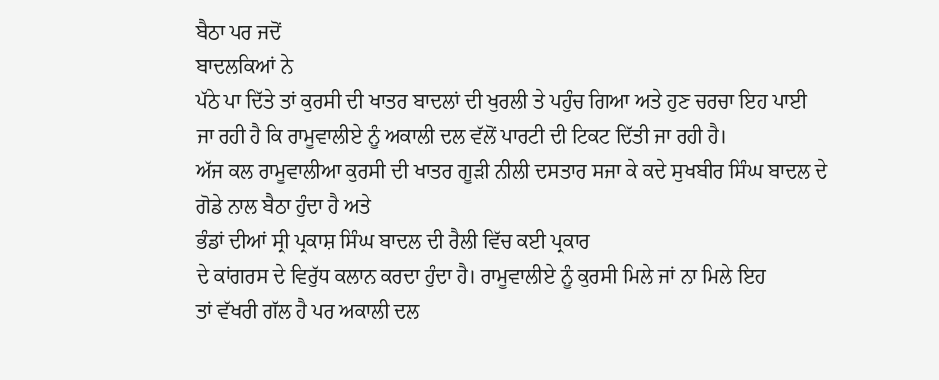ਬੈਠਾ ਪਰ ਜਦੋਂ
ਬਾਦਲਕਿਆਂ ਨੇ
ਪੱਠੇ ਪਾ ਦਿੱਤੇ ਤਾਂ ਕੁਰਸੀ ਦੀ ਖਾਤਰ ਬਾਦਲਾਂ ਦੀ ਖੁਰਲੀ ਤੇ ਪਹੁੰਚ ਗਿਆ ਅਤੇ ਹੁਣ ਚਰਚਾ ਇਹ ਪਾਈ
ਜਾ ਰਹੀ ਹੈ ਕਿ ਰਾਮੂਵਾਲੀਏ ਨੂੰ ਅਕਾਲੀ ਦਲ ਵੱਲੋਂ ਪਾਰਟੀ ਦੀ ਟਿਕਟ ਦਿੱਤੀ ਜਾ ਰਹੀ ਹੈ।
ਅੱਜ ਕਲ ਰਾਮੂਵਾਲੀਆ ਕੁਰਸੀ ਦੀ ਖਾਤਰ ਗੂੜੀ ਨੀਲੀ ਦਸਤਾਰ ਸਜਾ ਕੇ ਕਦੇ ਸੁਖਬੀਰ ਸਿੰਘ ਬਾਦਲ ਦੇ
ਗੋਡੇ ਨਾਲ ਬੈਠਾ ਹੁੰਦਾ ਹੈ ਅਤੇ
ਭੰਡਾਂ ਦੀਆਂ ਸ੍ਰੀ ਪ੍ਰਕਾਸ਼ ਸਿੰਘ ਬਾਦਲ ਦੀ ਰੈਲੀ ਵਿੱਚ ਕਈ ਪ੍ਰਕਾਰ
ਦੇ ਕਾਂਗਰਸ ਦੇ ਵਿਰੁੱਧ ਕਲਾਨ ਕਰਦਾ ਹੁੰਦਾ ਹੈ। ਰਾਮੂਵਾਲੀਏ ਨੂੰ ਕੁਰਸੀ ਮਿਲੇ ਜਾਂ ਨਾ ਮਿਲੇ ਇਹ
ਤਾਂ ਵੱਖਰੀ ਗੱਲ ਹੈ ਪਰ ਅਕਾਲੀ ਦਲ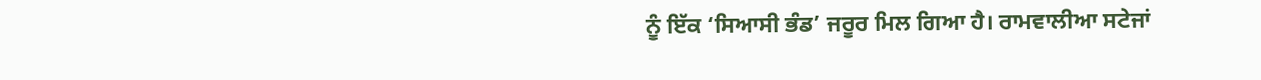ਨੂੰ ਇੱਕ ‘ਸਿਆਸੀ ਭੰਡ’ ਜਰੂਰ ਮਿਲ ਗਿਆ ਹੈ। ਰਾਮਵਾਲੀਆ ਸਟੇਜਾਂ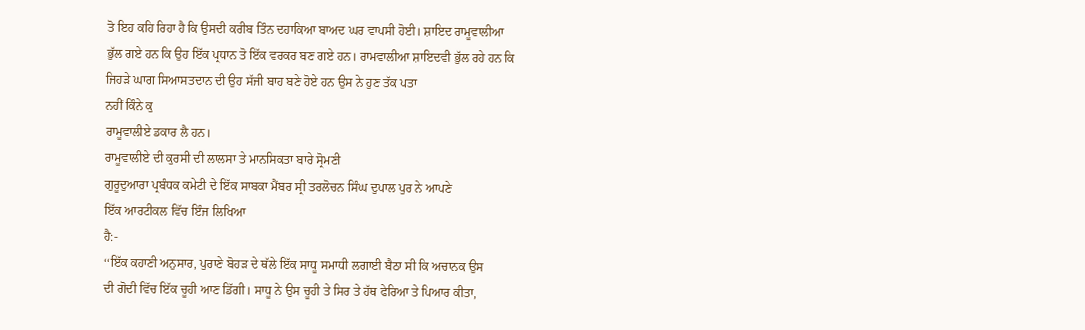ਤੋ ਇਹ ਕਹਿ ਰਿਹਾ ਹੈ ਕਿ ਉਸਦੀ ਕਰੀਬ ਤਿੰਨ ਦਹਾਕਿਆ ਬਾਅਦ ਘਰ ਵਾਪਸੀ ਹੋਈ। ਸ਼ਾਇਦ ਰਾਮੂਵਾਲੀਆ
ਭੁੱਲ ਗਏ ਹਨ ਕਿ ਉਹ ਇੱਕ ਪ੍ਰਧਾਨ ਤੋ ਇੱਕ ਵਰਕਰ ਬਣ ਗਏ ਹਨ। ਰਾਮਵਾਲੀਆ ਸ਼ਾਇਦਵੀ ਭੁੱਲ ਰਹੇ ਹਨ ਕਿ
ਜਿਹੜੇ ਘਾਗ ਸਿਆਸਤਦਾਨ ਦੀ ਉਹ ਸੱਜੀ ਬਾਹ ਬਣੇ ਹੋਏ ਹਨ ਉਸ ਨੇ ਹੁਣ ਤੱਕ ਪਤਾ
ਨਹੀਂ ਕਿੰਨੇ ਕੁ
ਰਾਮੂਵਾਲੀਏ ਡਕਾਰ ਲੈ ਹਨ।
ਰਾਮੂਵਾਲੀਏ ਦੀ ਕੁਰਸੀ ਦੀ ਲਾਲਸਾ ਤੇ ਮਾਨਸਿਕਤਾ ਬਾਰੇ ਸ੍ਰੋਮਣੀ
ਗੁਰੂਦੁਆਰਾ ਪ੍ਰਬੰਧਕ ਕਮੇਟੀ ਦੇ ਇੱਕ ਸਾਬਕਾ ਮੈਂਬਰ ਸ੍ਰੀ ਤਰਲੋਚਨ ਸਿੰਘ ਦੁਪਾਲ ਪੁਰ ਨੇ ਆਪਣੇ
ਇੱਕ ਆਰਟੀਕਲ ਵਿੱਚ ਇੰਜ ਲਿਖਿਆ
ਹੈ:-
‘‘ਇੱਕ ਕਹਾਣੀ ਅਨੁਸਾਰ, ਪੁਰਾਣੇ ਬੋਹੜ ਦੇ ਥੱਲੇ ਇੱਕ ਸਾਧੂ ਸਮਾਧੀ ਲਗਾਈ ਬੈਠਾ ਸੀ ਕਿ ਅਚਾਨਕ ਉਸ
ਦੀ ਗੋਦੀ ਵਿੱਚ ਇੱਕ ਚੂਹੀ ਆਣ ਡਿੱਗੀ। ਸਾਧੂ ਨੇ ਉਸ ਚੂਹੀ ਤੇ ਸਿਰ ਤੇ ਹੱਥ ਫੇਰਿਆ ਤੇ ਪਿਆਰ ਕੀਤਾ,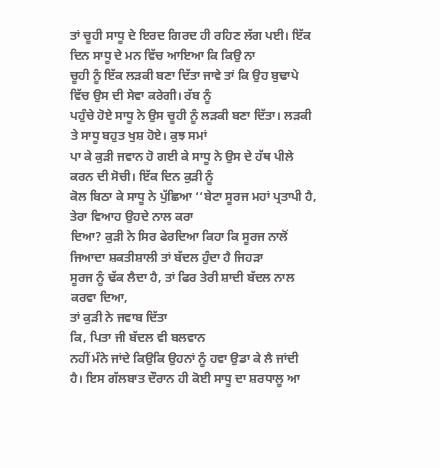ਤਾਂ ਚੂਹੀ ਸਾਧੂ ਦੇ ਇਰਦ ਗਿਰਦ ਹੀ ਰਹਿਣ ਲੱਗ ਪਈ। ਇੱਕ ਦਿਨ ਸਾਧੂ ਦੇ ਮਨ ਵਿੱਚ ਆਇਆ ਕਿ ਕਿਉ ਨਾ
ਚੂਹੀ ਨੂੰ ਇੱਕ ਲੜਕੀ ਬਣਾ ਦਿੱਤਾ ਜਾਵੇ ਤਾਂ ਕਿ ਉਹ ਬੁਢਾਪੇ ਵਿੱਚ ਉਸ ਦੀ ਸੇਵਾ ਕਰੇਗੀ। ਰੱਬ ਨੂੰ
ਪਹੁੰਚੇ ਹੋਏ ਸਾਧੂ ਨੇ ਉਸ ਚੂਹੀ ਨੂੰ ਲੜਕੀ ਬਣਾ ਦਿੱਤਾ। ਲੜਕੀ ਤੇ ਸਾਧੂ ਬਹੁਤ ਖੁਸ਼ ਹੋਏ। ਕੁਝ ਸਮਾਂ
ਪਾ ਕੇ ਕੁੜੀ ਜਵਾਨ ਹੋ ਗਈ ਕੇ ਸਾਧੂ ਨੇ ਉਸ ਦੇ ਹੱਥ ਪੀਲੇ ਕਰਨ ਦੀ ਸੋਚੀ। ਇੱਕ ਦਿਨ ਕੁੜੀ ਨੂੰ
ਕੋਲ ਬਿਠਾ ਕੇ ਸਾਧੂ ਨੇ ਪੁੱਛਿਆ ‘‘ਬੇਟਾ ਸੂਰਜ ਮਹਾਂ ਪ੍ਰਤਾਪੀ ਹੈ, ਤੇਰਾ ਵਿਆਹ ਉਹਦੇ ਨਾਲ ਕਰਾ
ਦਿਆ? ਕੁੜੀ ਨੇ ਸਿਰ ਫੇਰਦਿਆ ਕਿਹਾ ਕਿ ਸੂਰਜ ਨਾਲੋਂ ਜਿਆਦਾ ਸ਼ਕਤੀਸ਼ਾਲੀ ਤਾਂ ਬੱਦਲ ਹੁੰਦਾ ਹੈ ਜਿਹੜਾ
ਸੂਰਜ ਨੂੰ ਢੱਕ ਲੈਦਾ ਹੈ, ਤਾਂ ਫਿਰ ਤੇਰੀ ਸ਼ਾਦੀ ਬੱਦਲ ਨਾਲ ਕਰਵਾ ਦਿਆ,
ਤਾਂ ਕੁੜੀ ਨੇ ਜਵਾਬ ਦਿੱਤਾ
ਕਿ, ਪਿਤਾ ਜੀ ਬੱਦਲ ਵੀ ਬਲਵਾਨ
ਨਹੀਂ ਮੰਨੇ ਜਾਂਦੇ ਕਿਉਕਿ ਉਹਨਾਂ ਨੂੰ ਹਵਾ ਉਡਾ ਕੇ ਲੈ ਜਾਂਦੀ
ਹੈ। ਇਸ ਗੱਲਬਾਤ ਦੌਰਾਨ ਹੀ ਕੋਈ ਸਾਧੂ ਦਾ ਸ਼ਰਧਾਲੂ ਆ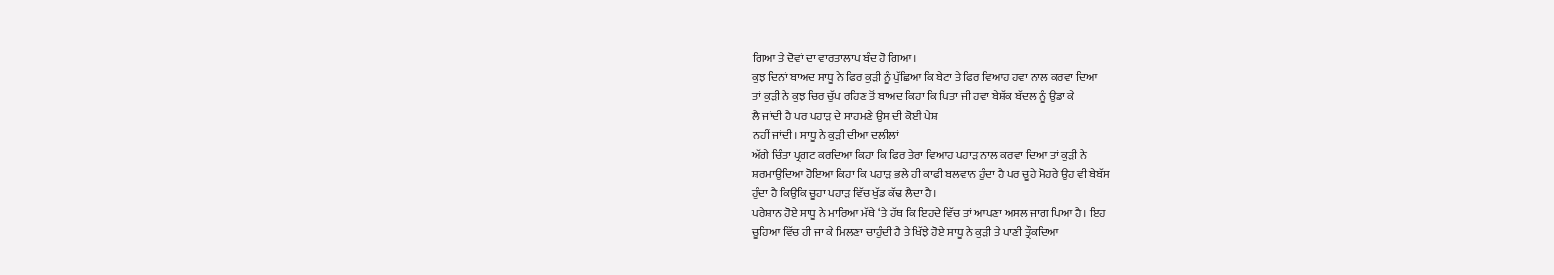ਗਿਆ ਤੇ ਦੋਵਾਂ ਦਾ ਵਾਰਤਾਲਾਪ ਬੰਦ ਹੋ ਗਿਆ।
ਕੁਝ ਦਿਨਾਂ ਬਾਅਦ ਸਾਧੂ ਨੇ ਫਿਰ ਕੁੜੀ ਨੂੰ ਪੁੱਛਿਆ ਕਿ ਬੇਟਾ ਤੇ ਫਿਰ ਵਿਆਹ ਹਵਾ ਨਾਲ ਕਰਵਾ ਦਿਆ
ਤਾਂ ਕੁੜੀ ਨੇ ਕੁਝ ਚਿਰ ਚੁੱਪ ਰਹਿਣ ਤੋਂ ਬਾਅਦ ਕਿਹਾ ਕਿ ਪਿਤਾ ਜੀ ਹਵਾ ਬੇਸ਼ੱਕ ਬੱਦਲ ਨੂੰ ਉਡਾ ਕੇ
ਲੈ ਜਾਂਦੀ ਹੈ ਪਰ ਪਹਾੜ ਦੇ ਸਾਹਮਣੇ ਉਸ ਦੀ ਕੋਈ ਪੇਸ਼
ਨਹੀਂ ਜਾਂਦੀ। ਸਾਧੂ ਨੇ ਕੁੜੀ ਦੀਆ ਦਲੀਲਾਂ
ਅੱਗੇ ਚਿੰਤਾ ਪ੍ਰਗਟ ਕਰਦਿਆ ਕਿਹਾ ਕਿ ਫਿਰ ਤੇਰਾ ਵਿਆਹ ਪਹਾੜ ਨਾਲ ਕਰਵਾ ਦਿਆ ਤਾਂ ਕੁੜੀ ਨੇ
ਸ਼ਰਮਾਉਦਿਆ ਹੋਇਆ ਕਿਹਾ ਕਿ ਪਹਾੜ ਭਲੇ ਹੀ ਕਾਫੀ ਬਲਵਾਨ ਹੁੰਦਾ ਹੈ ਪਰ ਚੂਹੇ ਮੋਹਰੇ ਉਹ ਵੀ ਬੇਬੱਸ
ਹੁੰਦਾ ਹੈ ਕਿਉਕਿ ਚੂਹਾ ਪਹਾੜ ਵਿੱਚ ਖੁੱਡ ਕੱਢ ਲੈਦਾ ਹੈ।
ਪਰੇਸ਼ਾਨ ਹੋਏ ਸਾਧੂ ਨੇ ਮਾਰਿਆ ਮੱਥੇ ‘ਤੇ ਹੱਥ ਕਿ ਇਹਦੇ ਵਿੱਚ ਤਾਂ ਆਪਣਾ ਅਸਲ ਜਾਗ ਪਿਆ ਹੈ। ਇਹ
ਚੂਹਿਆ ਵਿੱਚ ਹੀ ਜਾ ਕੇ ਮਿਲਣਾ ਚਾਹੁੰਦੀ ਹੈ ਤੇ ਖਿੱਝੇ ਹੋਏ ਸਾਧੂ ਨੇ ਕੁੜੀ ਤੇ ਪਾਣੀ ਤ੍ਰੌਕਦਿਆ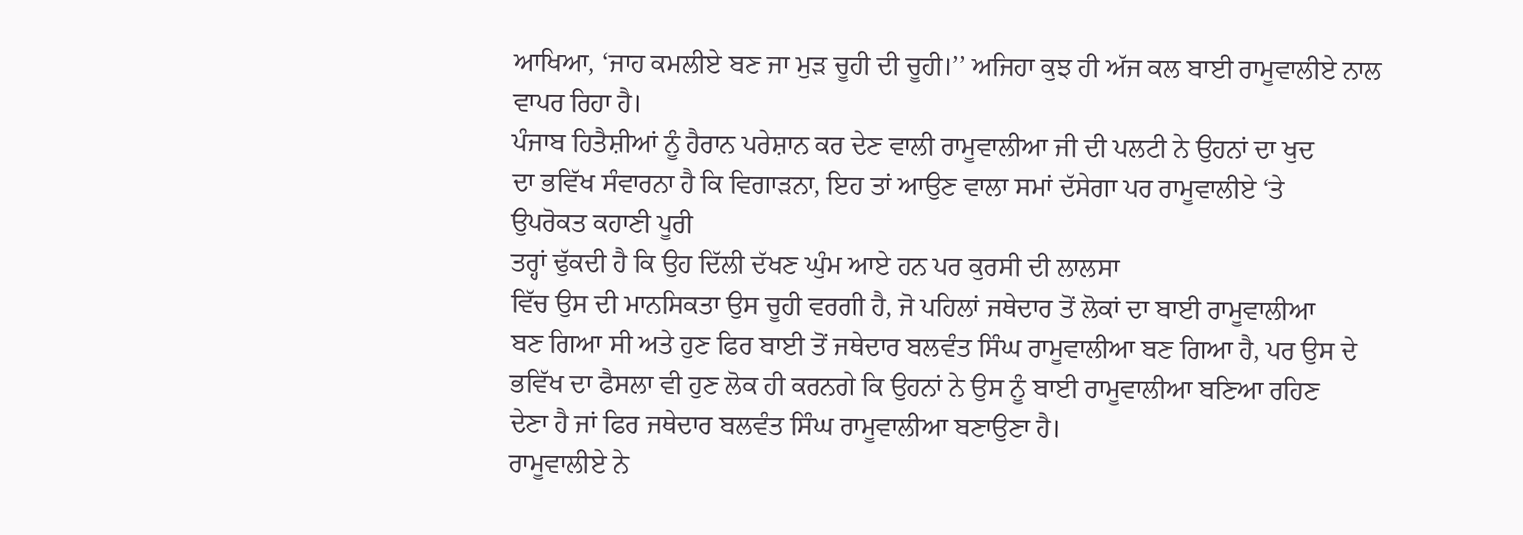ਆਖਿਆ, ‘ਜਾਹ ਕਮਲੀਏ ਬਣ ਜਾ ਮੁੜ ਚੂਹੀ ਦੀ ਚੂਹੀ।’’ ਅਜਿਹਾ ਕੁਝ ਹੀ ਅੱਜ ਕਲ ਬਾਈ ਰਾਮੂਵਾਲੀਏ ਨਾਲ
ਵਾਪਰ ਰਿਹਾ ਹੈ।
ਪੰਜਾਬ ਹਿਤੈਸ਼ੀਆਂ ਨੂੰ ਹੈਰਾਨ ਪਰੇਸ਼ਾਨ ਕਰ ਦੇਣ ਵਾਲੀ ਰਾਮੂਵਾਲੀਆ ਜੀ ਦੀ ਪਲਟੀ ਨੇ ਉਹਨਾਂ ਦਾ ਖੁਦ
ਦਾ ਭਵਿੱਖ ਸੰਵਾਰਨਾ ਹੈ ਕਿ ਵਿਗਾੜਨਾ, ਇਹ ਤਾਂ ਆਉਣ ਵਾਲਾ ਸਮਾਂ ਦੱਸੇਗਾ ਪਰ ਰਾਮੂਵਾਲੀਏ ‘ਤੇ
ਉਪਰੋਕਤ ਕਹਾਣੀ ਪੂਰੀ
ਤਰ੍ਹਾਂ ਢੁੱਕਦੀ ਹੈ ਕਿ ਉਹ ਦਿੱਲੀ ਦੱਖਣ ਘੁੰਮ ਆਏ ਹਨ ਪਰ ਕੁਰਸੀ ਦੀ ਲਾਲਸਾ
ਵਿੱਚ ਉਸ ਦੀ ਮਾਨਸਿਕਤਾ ਉਸ ਚੂਹੀ ਵਰਗੀ ਹੈ, ਜੋ ਪਹਿਲਾਂ ਜਥੇਦਾਰ ਤੋਂ ਲੋਕਾਂ ਦਾ ਬਾਈ ਰਾਮੂਵਾਲੀਆ
ਬਣ ਗਿਆ ਸੀ ਅਤੇ ਹੁਣ ਫਿਰ ਬਾਈ ਤੋਂ ਜਥੇਦਾਰ ਬਲਵੰਤ ਸਿੰਘ ਰਾਮੂਵਾਲੀਆ ਬਣ ਗਿਆ ਹੈ, ਪਰ ਉਸ ਦੇ
ਭਵਿੱਖ ਦਾ ਫੈਸਲਾ ਵੀ ਹੁਣ ਲੋਕ ਹੀ ਕਰਨਗੇ ਕਿ ਉਹਨਾਂ ਨੇ ਉਸ ਨੂੰ ਬਾਈ ਰਾਮੂਵਾਲੀਆ ਬਣਿਆ ਰਹਿਣ
ਦੇਣਾ ਹੈ ਜਾਂ ਫਿਰ ਜਥੇਦਾਰ ਬਲਵੰਤ ਸਿੰਘ ਰਾਮੂਵਾਲੀਆ ਬਣਾਉਣਾ ਹੈ।
ਰਾਮੂਵਾਲੀਏ ਨੇ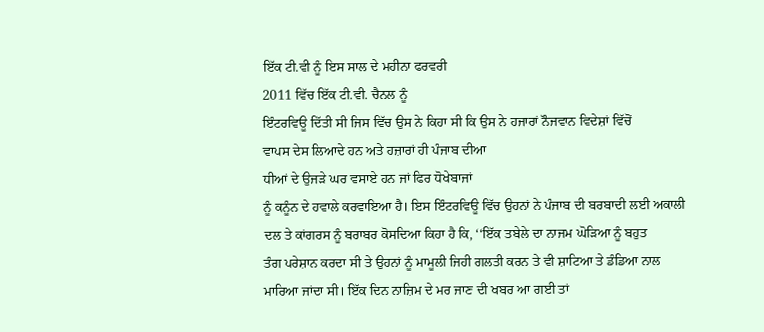ਇੱਕ ਟੀ.ਵੀ ਨੂੰ ਇਸ ਸਾਲ ਦੇ ਮਹੀਨਾ ਫਰਵਰੀ
2011 ਵਿੱਚ ਇੱਕ ਟੀ.ਵੀ. ਚੈਨਲ ਨੂੰ
ਇੰਟਰਵਿਊ ਦਿੱਤੀ ਸੀ ਜਿਸ ਵਿੱਚ ਉਸ ਨੇ ਕਿਹਾ ਸੀ ਕਿ ਉਸ ਨੇ ਹਜਾਰਾਂ ਨੌਜਵਾਨ ਵਿਦੇਸ਼ਾਂ ਵਿੱਚੋਂ
ਵਾਪਸ ਦੇਸ ਲਿਆਦੇ ਹਨ ਅਤੇ ਹਜ਼ਾਰਾਂ ਹੀ ਪੰਜਾਬ ਦੀਆ
ਧੀਆਂ ਦੇ ਉਜੜੇ ਘਰ ਵਸਾਏ ਹਨ ਜਾਂ ਫਿਰ ਧੋਖੇਬਾਜਾਂ
ਨੂੰ ਕਨੂੰਨ ਦੇ ਹਵਾਲੇ ਕਰਵਾਇਆ ਹੈ। ਇਸ ਇੰਟਰਵਿਊ ਵਿੱਚ ਉਹਨਾਂ ਨੇ ਪੰਜਾਬ ਦੀ ਬਰਬਾਦੀ ਲਈ ਅਕਾਲੀ
ਦਲ ਤੇ ਕਾਂਗਰਸ ਨੂੰ ਬਰਾਬਰ ਕੋਸਦਿਆ ਕਿਹਾ ਹੈ ਕਿ, ‘‘ਇੱਕ ਤਬੇਲੇ ਦਾ ਨਾਜਮ ਘੋੜਿਆ ਨੂੰ ਬਹੁਤ
ਤੰਗ ਪਰੇਸ਼ਾਨ ਕਰਦਾ ਸੀ ਤੇ ਉਹਨਾਂ ਨੂੰ ਮਾਮੂਲੀ ਜਿਹੀ ਗਲਤੀ ਕਰਨ ਤੇ ਵੀ ਸ਼ਾਟਿਆ ਤੇ ਡੰਡਿਆ ਨਾਲ
ਮਾਰਿਆ ਜਾਂਦਾ ਸੀ। ਇੱਕ ਦਿਨ ਨਾਜ਼ਿਮ ਦੇ ਮਰ ਜਾਣ ਦੀ ਖਬਰ ਆ ਗਈ ਤਾਂ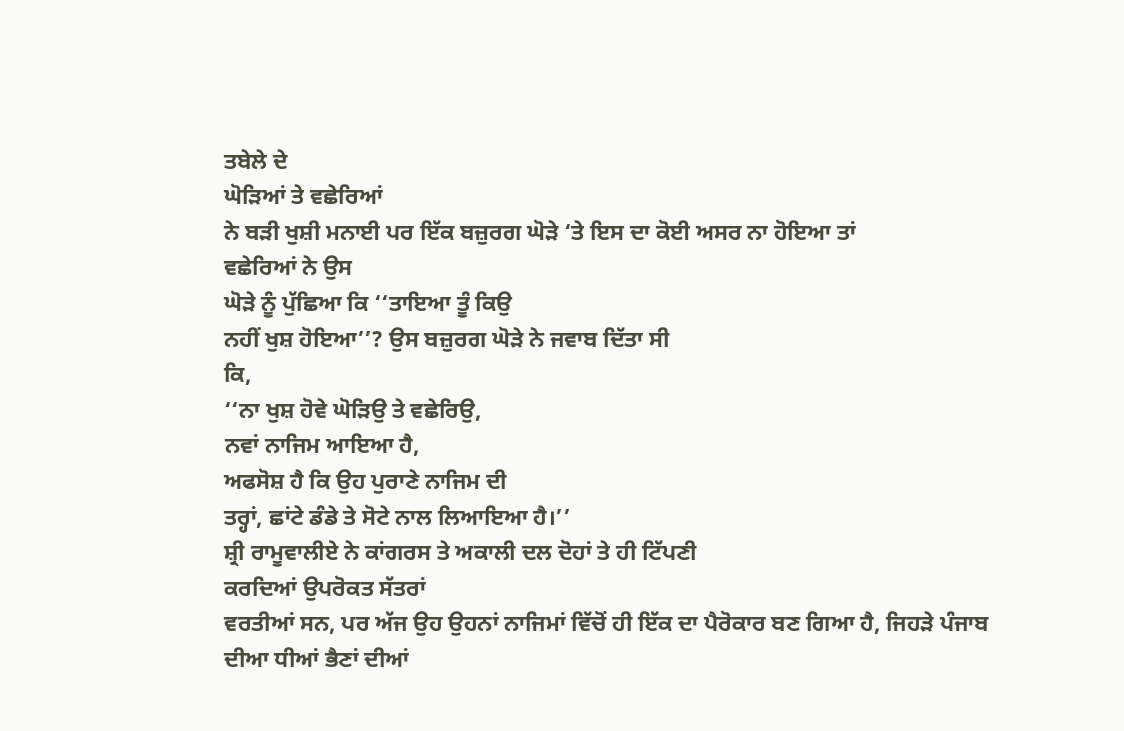ਤਬੇਲੇ ਦੇ
ਘੋੜਿਆਂ ਤੇ ਵਛੇਰਿਆਂ
ਨੇ ਬੜੀ ਖੁਸ਼ੀ ਮਨਾਈ ਪਰ ਇੱਕ ਬਜ਼ੁਰਗ ਘੋੜੇ ‘ਤੇ ਇਸ ਦਾ ਕੋਈ ਅਸਰ ਨਾ ਹੋਇਆ ਤਾਂ
ਵਛੇਰਿਆਂ ਨੇ ਉਸ
ਘੋੜੇ ਨੂੰ ਪੁੱਛਿਆ ਕਿ ‘‘ਤਾਇਆ ਤੂੰ ਕਿਉ
ਨਹੀਂ ਖੁਸ਼ ਹੋਇਆ’’? ਉਸ ਬਜ਼ੁਰਗ ਘੋੜੇ ਨੇ ਜਵਾਬ ਦਿੱਤਾ ਸੀ
ਕਿ,
‘‘ਨਾ ਖੁਸ਼ ਹੋਵੇ ਘੋੜਿਉ ਤੇ ਵਛੇਰਿਉ,
ਨਵਾਂ ਨਾਜਿਮ ਆਇਆ ਹੈ,
ਅਫਸੋਸ਼ ਹੈ ਕਿ ਉਹ ਪੁਰਾਣੇ ਨਾਜਿਮ ਦੀ
ਤਰ੍ਹਾਂ, ਛਾਂਟੇ ਡੰਡੇ ਤੇ ਸੋਟੇ ਨਾਲ ਲਿਆਇਆ ਹੈ।’’
ਸ਼੍ਰੀ ਰਾਮੂਵਾਲੀਏ ਨੇ ਕਾਂਗਰਸ ਤੇ ਅਕਾਲੀ ਦਲ ਦੋਹਾਂ ਤੇ ਹੀ ਟਿੱਪਣੀ
ਕਰਦਿਆਂ ਉਪਰੋਕਤ ਸੱਤਰਾਂ
ਵਰਤੀਆਂ ਸਨ, ਪਰ ਅੱਜ ਉਹ ਉਹਨਾਂ ਨਾਜਿਮਾਂ ਵਿੱਚੋਂ ਹੀ ਇੱਕ ਦਾ ਪੈਰੋਕਾਰ ਬਣ ਗਿਆ ਹੈ, ਜਿਹੜੇ ਪੰਜਾਬ
ਦੀਆ ਧੀਆਂ ਭੈਣਾਂ ਦੀਆਂ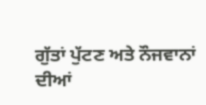ਗੁੱਤਾਂ ਪੁੱਟਣ ਅਤੇ ਨੌਜਵਾਨਾਂ
ਦੀਆਂ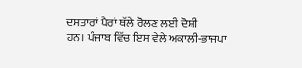ਦਸਤਾਰਾਂ ਪੈਰਾਂ ਥੱਲੇ ਰੋਲਣ ਲਈ ਦੋਸ਼ੀ
ਹਨ। ਪੰਜਾਬ ਵਿੱਚ ਇਸ ਵੇਲੇ ਅਕਾਲੀ-ਭਾਜਪਾ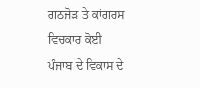ਗਠਜੋੜ ਤੇ ਕਾਂਗਰਸ ਵਿਚਕਾਰ ਕੋਈ ਪੰਜਾਬ ਦੇ ਵਿਕਾਸ ਦੇ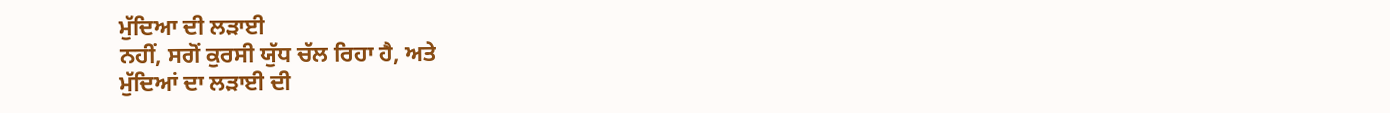ਮੁੱਦਿਆ ਦੀ ਲੜਾਈ
ਨਹੀਂ, ਸਗੋਂ ਕੁਰਸੀ ਯੁੱਧ ਚੱਲ ਰਿਹਾ ਹੈ, ਅਤੇ
ਮੁੱਦਿਆਂ ਦਾ ਲੜਾਈ ਦੀ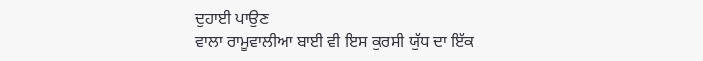ਦੁਹਾਈ ਪਾਉਣ
ਵਾਲਾ ਰਾਮੂਵਾਲੀਆ ਬਾਈ ਵੀ ਇਸ ਕੁਰਸੀ ਯੁੱਧ ਦਾ ਇੱਕ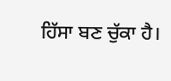ਹਿੱਸਾ ਬਣ ਚੁੱਕਾ ਹੈ।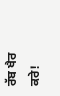ਰੱਬ ਖੈਰ ਕਰੇ!